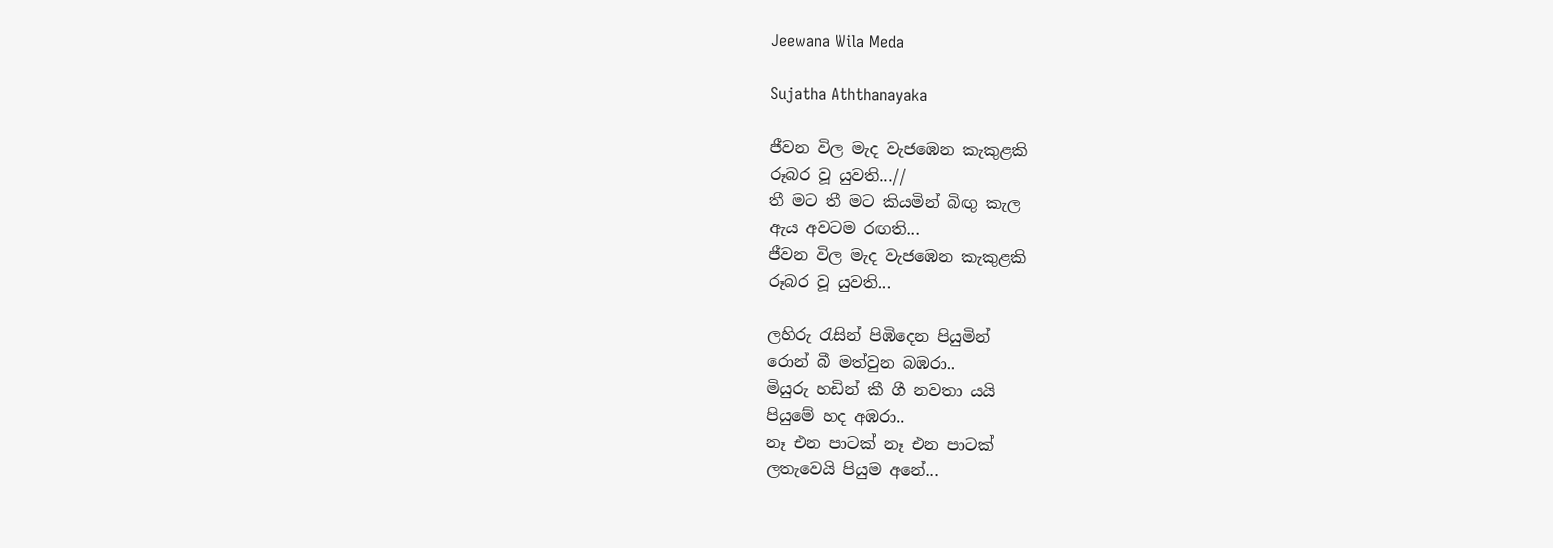Jeewana Wila Meda

Sujatha Aththanayaka

ජීවන විල මැද වැජඹෙන කැකුළකි
රූබර වූ යුවති...//
තී මට තී මට කියමින් බිඟු කැල
ඇය අවටම රඟති...
ජීවන විල මැද වැජඹෙන කැකුළකි
රූබර වූ යුවති...

ලහිරු රැසින් පිඹිදෙන පියුමින්
රොන් බී මත්වුන බඹරා..
මියුරු හඩින් කී ගී නවතා යයි
පියුමේ හද අඹරා..
නෑ එන පාටක් නෑ එන පාටක්
ලතැවෙයි පියුම අනේ...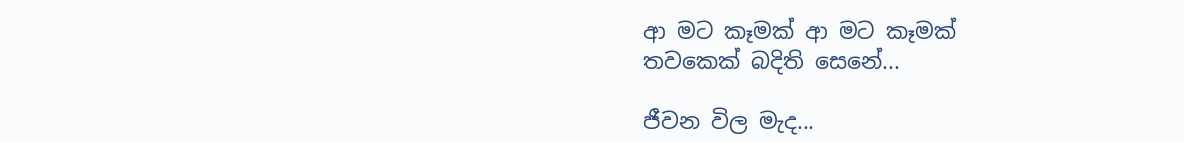ආ මට කෑමක් ආ මට කෑමක්
තවකෙක් බදිති සෙනේ...

ජීවන විල මැද...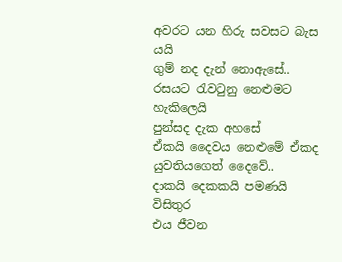අවරට යන හිරු සවසට බැස යයි
ගුම් නද දැන් නොඇසේ..
රසයට රැවටුනු නෙළුමට හැකිලෙයි
පුන්සද දැක අහසේ
ඒකයි දෛවය නෙළුමේ ඒකද
යුවතියගෙත් දෛවේ..
දාකයි දෙකකයි පමණයි විසිතුර
එය ජීවන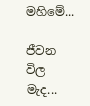මහිමේ...

ජීවන විල මැද...